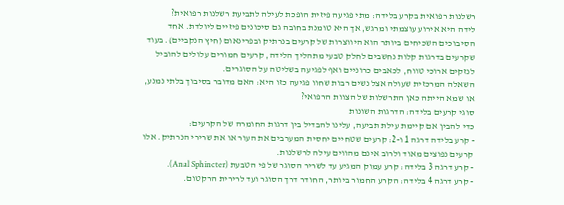רשלנות רפואית בקרע בלידה: מתי פגיעה פיזית הופכת לעילה לתביעת רשלנות רפואית?
לידה היא אירוע עוצמתי ומרגש, אך היא טומנת בחובה גם סיכונים פיזיים ליולדת. אחד הסיבוכים השכיחים ביותר הוא היווצרות של קרעים בנרתיק ובפרינאום (חיץ הנקביים). בעוד שקרעים בדרגות קלות נחשבים לחלק טבעי מתהליך הלידה, קרעים חמורים עלולים להוביל לנזקים ארוכי טווח, לכאבים כרוניים ואף לפגיעה בשליטה על הסוגרים.
השאלה המרכזית שעולה אצל נשים רבות שחוו פגיעה כזו היא: האם מדובר בסיבוך בלתי נמנע, או שמא הייתה כאן התרשלות של הצוות הרפואי?
סוגי קרעים בלידה: הדרגות השונות
כדי להבין אם קיימת עילת תביעה, עלינו להבדיל בין דרגות החומרה של הקרעים:
- קרע בלידה דרגה 1 ו-2: קרעים שטחיים יחסית המערבים את העור או את שרירי הנרתיק. אלו קרעים נפוצים מאוד ולרוב אינם מהווים עילה לרשלנות.
- קרע דרגה 3 בלידה: קרע עמוק המגיע עד לשריר הסוגר של פי הטבעת (Anal Sphincter).
- קרע דרגה 4 בלידה: הקרע החמור ביותר, החודר דרך הסוגר ועד לרירית הרקטום.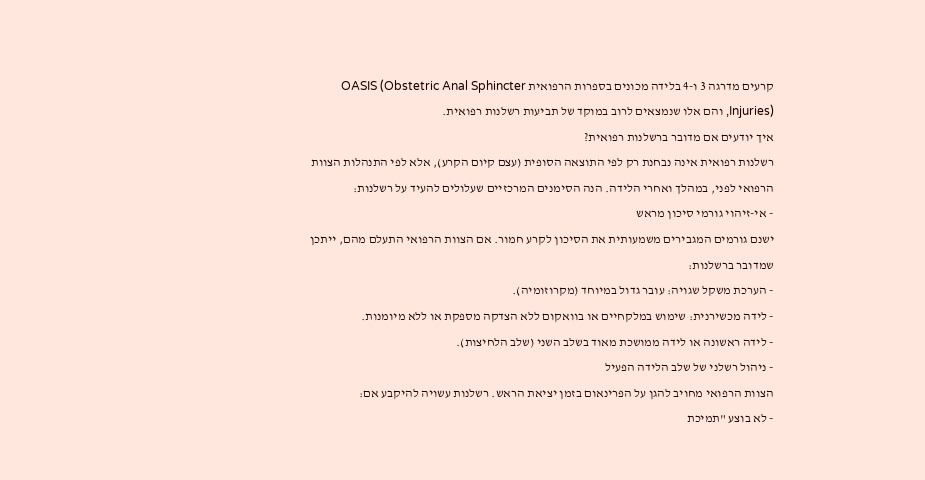קרעים מדרגה 3 ו-4 בלידה מכונים בספרות הרפואית OASIS (Obstetric Anal Sphincter Injuries), והם אלו שנמצאים לרוב במוקד של תביעות רשלנות רפואית.
איך יודעים אם מדובר ברשלנות רפואית?
רשלנות רפואית אינה נבחנת רק לפי התוצאה הסופית (עצם קיום הקרע), אלא לפי התנהלות הצוות הרפואי לפני, במהלך ואחרי הלידה. הנה הסימנים המרכזיים שעלולים להעיד על רשלנות:
- אי-זיהוי גורמי סיכון מראש
ישנם גורמים המגבירים משמעותית את הסיכון לקרע חמור. אם הצוות הרפואי התעלם מהם, ייתכן שמדובר ברשלנות:
- הערכת משקל שגויה: עובר גדול במיוחד (מקרוזומיה).
- לידה מכשירנית: שימוש במלקחיים או בוואקום ללא הצדקה מספקת או ללא מיומנות.
- לידה ראשונה או לידה ממושכת מאוד בשלב השני (שלב הלחיצות).
- ניהול רשלני של שלב הלידה הפעיל
הצוות הרפואי מחויב להגן על הפרינאום בזמן יציאת הראש. רשלנות עשויה להיקבע אם:
- לא בוצע "תמיכת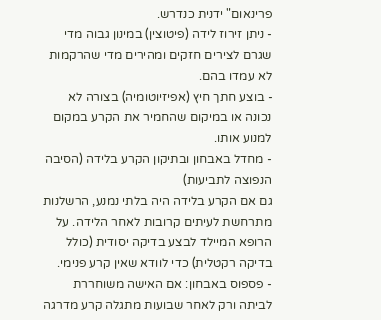פרינאום" ידנית כנדרש.
- ניתן זירוז לידה (פיטוצין) במינון גבוה מדי שגרם לצירים חזקים ומהירים מדי שהרקמות לא עמדו בהם.
- בוצע חתך חיץ (אפיזיוטומיה) בצורה לא נכונה או במיקום שהחמיר את הקרע במקום למנוע אותו.
- מחדל באבחון ובתיקון הקרע בלידה (הסיבה הנפוצה לתביעות)
גם אם הקרע בלידה היה בלתי נמנע, הרשלנות מתרחשת לעיתים קרובות לאחר הלידה. על הרופא המיילד לבצע בדיקה יסודית (כולל בדיקה רקטלית) כדי לוודא שאין קרע פנימי.
- פספוס באבחון: אם האישה משוחררת לביתה ורק לאחר שבועות מתגלה קרע מדרגה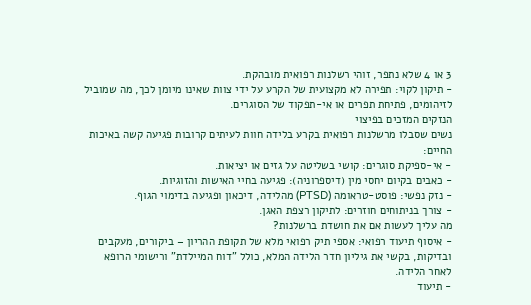3 או 4 שלא נתפר, זוהי רשלנות רפואית מובהקת.
- תיקון לקוי: תפירה לא מקצועית של הקרע על ידי צוות שאינו מיומן לכך, מה שמוביל לזיהומים, פתיחת תפרים או אי-תפקוד של הסוגרים.
הנזקים המזכים בפיצוי
נשים שסבלו מרשלנות רפואית בקרע בלידה חוות לעיתים קרובות פגיעה קשה באיכות החיים:
- אי-ספיקת סוגרים: קושי בשליטה על גזים או יציאות.
- כאבים בקיום יחסי מין (דיספרוניה): פגיעה בחיי האישות והזוגיות.
- נזק נפשי: פוסט-טראומה (PTSD) מהלידה, דיכאון ופגיעה בדימוי הגוף.
- צורך בניתוחים חוזרים: לתיקון רצפת האגן.
מה עליך לעשות אם את חושדת ברשלנות?
- איסוף תיעוד רפואי: אספי תיק רפואי מלא של תקופת ההריון – ביקורים, מעקבים ובדיקות, בקשי את גיליון חדר הלידה המלא, כולל "דוח המיילדת" ורישומי הרופא לאחר הלידה.
- תיעוד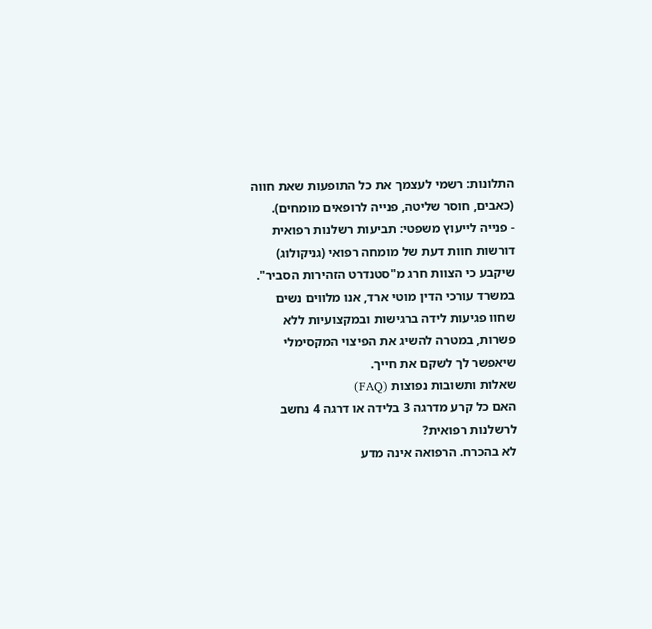התלונות: רשמי לעצמך את כל התופעות שאת חווה (כאבים, חוסר שליטה, פנייה לרופאים מומחים).
- פנייה לייעוץ משפטי: תביעות רשלנות רפואית דורשות חוות דעת של מומחה רפואי (גניקולוג) שיקבע כי הצוות חרג מ"סטנדרט הזהירות הסביר".
במשרד עורכי הדין מוטי ארד, אנו מלווים נשים שחוו פגיעות לידה ברגישות ובמקצועיות ללא פשרות, במטרה להשיג את הפיצוי המקסימלי שיאפשר לך לשקם את חייך.
שאלות ותשובות נפוצות (FAQ)
האם כל קרע מדרגה 3 בלידה או דרגה 4 נחשב לרשלנות רפואית?
לא בהכרח. הרפואה אינה מדע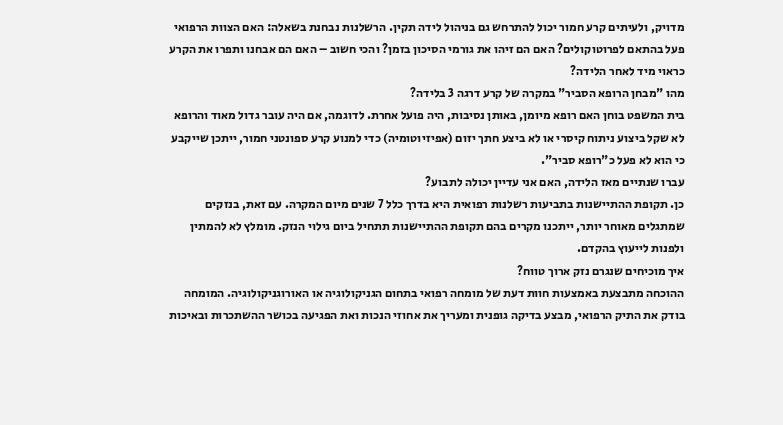מדויק, ולעיתים קרע חמור יכול להתרחש גם בניהול לידה תקין. הרשלנות נבחנת בשאלה: האם הצוות הרפואי פעל בהתאם לפרוטוקולים? האם הם זיהו את גורמי הסיכון בזמן? והכי חשוב – האם הם אבחנו ותפרו את הקרע כראוי מיד לאחר הלידה?
מהו "מבחן הרופא הסביר" במקרה של קרע דרגה 3 בלידה?
בית המשפט בוחן האם רופא מיומן, באותן נסיבות, היה פועל אחרת. לדוגמה, אם היה עובר גדול מאוד והרופא לא שקל ביצוע ניתוח קיסרי או לא ביצע חתך יזום (אפיזיוטומיה) כדי למנוע קרע ספונטני חמור, ייתכן שייקבע כי הוא לא פעל כ"רופא סביר".
עברו שנתיים מאז הלידה, האם אני עדיין יכולה לתבוע?
כן. תקופת ההתיישנות בתביעות רשלנות רפואית היא בדרך כלל 7 שנים מיום המקרה. עם זאת, בנזקים שמתגלים מאוחר יותר, ייתכנו מקרים בהם תקופת ההתיישנות תתחיל ביום גילוי הנזק. מומלץ לא להמתין ולפנות לייעוץ בהקדם.
איך מוכיחים שנגרם נזק ארוך טווח?
ההוכחה מתבצעת באמצעות חוות דעת של מומחה רפואי בתחום הגניקולוגיה או האורוגניקולוגיה. המומחה בודק את התיק הרפואי, מבצע בדיקה גופנית ומעריך את אחוזי הנכות ואת הפגיעה בכושר ההשתכרות ובאיכות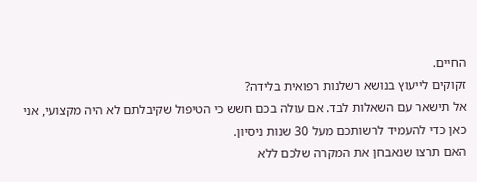החיים.
זקוקים לייעוץ בנושא רשלנות רפואית בלידה?
אל תישאר עם השאלות לבד. אם עולה בכם חשש כי הטיפול שקיבלתם לא היה מקצועי, אני כאן כדי להעמיד לרשותכם מעל 30 שנות ניסיון.
האם תרצו שנאבחן את המקרה שלכם ללא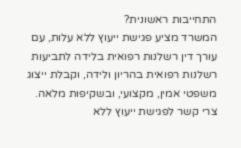התחייבות ראשונית?
המשרד מציע פגישת ייעוץ ללא עלות, עם עורך דין רשלנות רפואית בלידה לתביעות רשלנות רפואית בהריון ולידה, וקבלת ייצוג משפטי אמין, מקצועי, ובשקיפות מלאה.
צרי קשר לפגישת ייעוץ ללא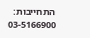התחייבות: 03-5166900